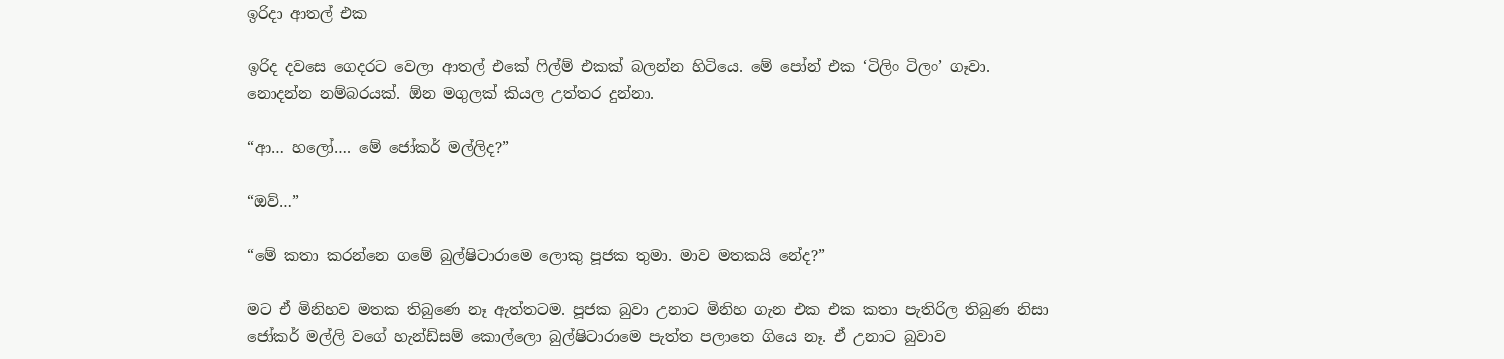ඉරිදා ආතල් එක

ඉරිද දවසෙ ගෙදරට වෙලා ආතල් එකේ ෆිල්ම් එකක් බලන්න හිටියෙ. මේ පෝන් එක ‘ටිලිං ටිලං’ ගෑවා. නොදන්න නම්බරයක්. ඕන මගුලක් කියල උත්තර දුන්නා.

“ආ… හලෝ…. මේ ජෝකර් මල්ලිද?”

“ඔව්…”

“මේ කතා කරන්නෙ ගමේ බුල්ෂිටාරාමෙ ලොකු පූජක තුමා. මාව මතකයි නේද?”

මට ඒ මිනිහව මතක තිබුණෙ නෑ ඇත්තටම. පූජක බුවා උනාට මිනිහ ගැන එක එක කතා පැතිරිල තිබුණ නිසා ජෝකර් මල්ලි වගේ හැන්ඩ්සම් කොල්ලො බුල්ෂිටාරාමෙ පැත්ත පලාතෙ ගියෙ නෑ. ඒ උනාට බුවාව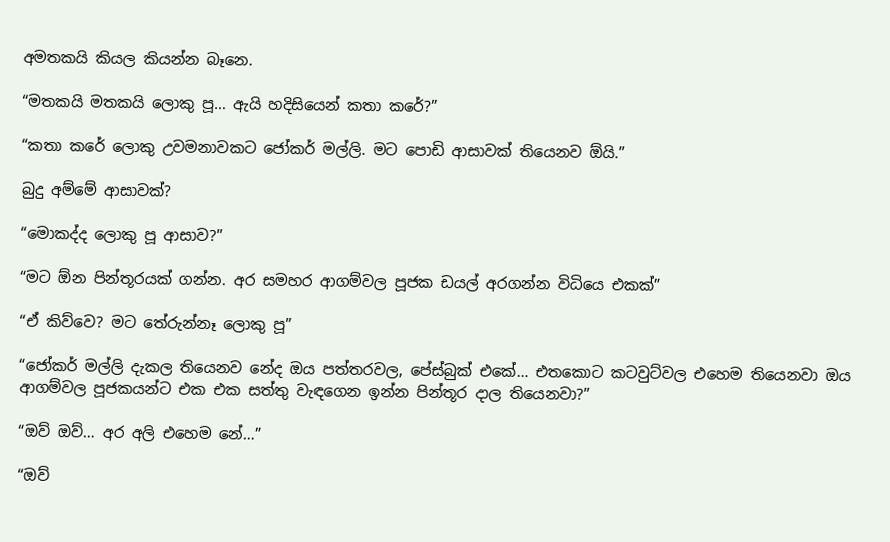අමතකයි කියල කියන්න බෑනෙ.

“මතකයි මතකයි ලොකු පූ… ඇයි හදිසියෙන් කතා කරේ?”

“කතා කරේ ලොකු උවමනාවකට ජෝකර් මල්ලි. මට පොඩි ආසාවක් තියෙනව ඕයි.”

බුදු අම්මේ ආසාවක්?

“මොකද්ද ලොකු පූ ආසාව?”

“මට ඕන පින්තූරයක් ගන්න. අර සමහර ආගම්වල පූජක ඩයල් අරගන්න විධියෙ එකක්”

“ඒ කිව්වෙ? මට තේරුන්නෑ ලොකු පූ”

“ජෝකර් මල්ලි දැකල තියෙනව නේද ඔය පත්තරවල, පේස්බුක් එකේ… එතකොට කටවුට්වල එහෙම තියෙනවා ඔය ආගම්වල පූජකයන්ට එක එක සත්තු වැඳගෙන ඉන්න පින්තූර දාල තියෙනවා?”

“ඔව් ඔව්… අර අලි එහෙම නේ…”

“ඔව්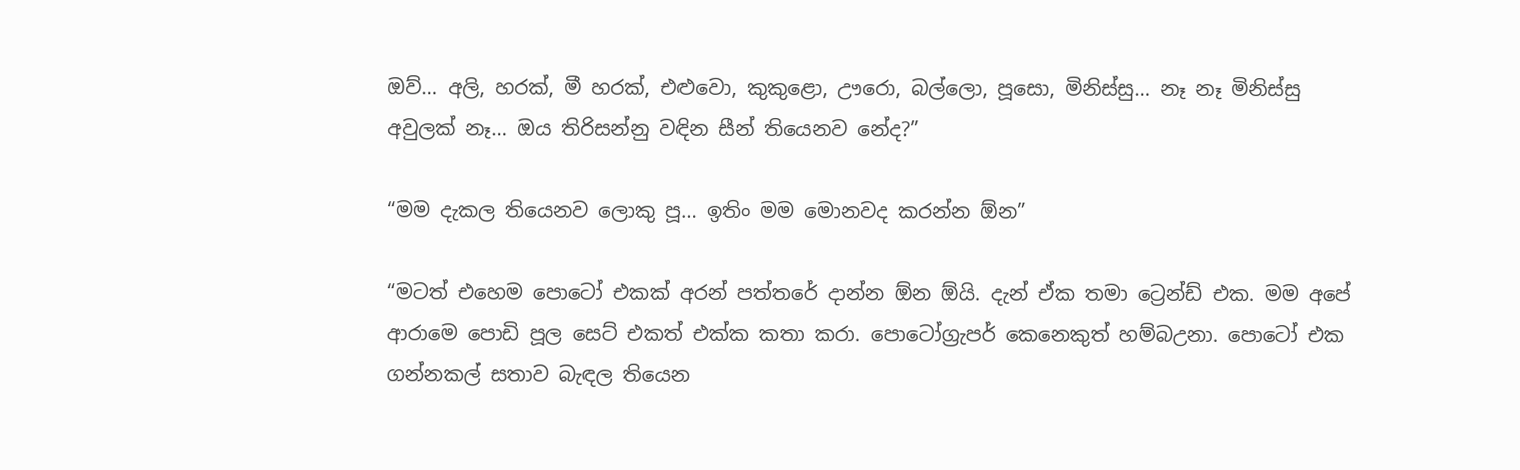ඔව්… අලි, හරක්, මී හරක්, එළුවො, කුකුළො, ඌරො, බල්ලො, පූසො, මිනිස්සු… නෑ නෑ මිනිස්සු අවුලක් නෑ… ඔය තිරිසන්නු වඳින සීන් තියෙනව නේද?”

“මම දැකල තියෙනව ලොකු පූ… ඉතිං මම මොනවද කරන්න ඕන”

“මටත් එහෙම පොටෝ එකක් අරන් පත්තරේ දාන්න ඕන ඕයි. දැන් ඒක තමා ට්‍රෙන්ඩ් එක. මම අපේ ආරාමෙ පොඩි පූල සෙට් එකත් එක්ක කතා කරා. පොටෝග්‍රැපර් කෙනෙකුත් හම්බඋනා. පොටෝ එක ගන්නකල් සතාව බැඳල තියෙන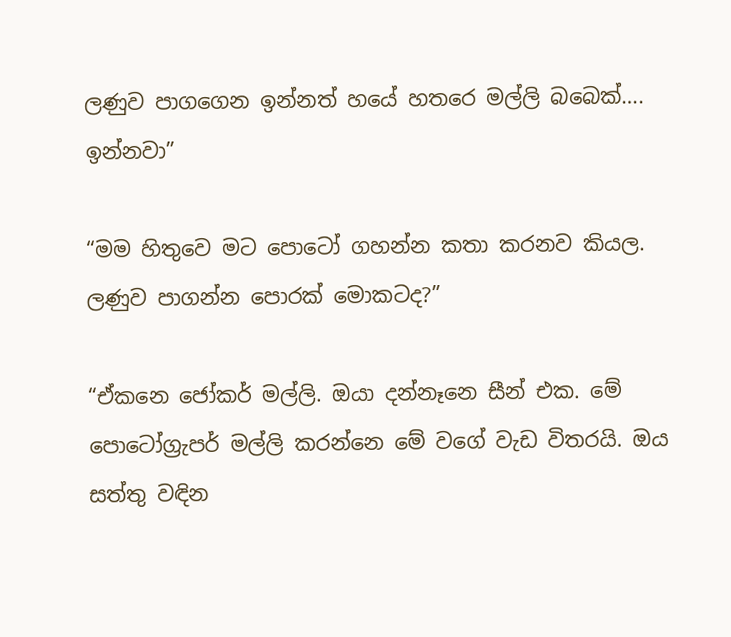ලණුව පාගගෙන ඉන්නත් හයේ හතරෙ මල්ලි බබෙක්…. ඉන්නවා”

“මම හිතුවෙ මට පොටෝ ගහන්න කතා කරනව කියල. ලණුව පාගන්න පොරක් මොකටද?”

“ඒකනෙ ජෝකර් මල්ලි. ඔයා දන්නෑනෙ සීන් එක. මේ පොටෝග්‍රැපර් මල්ලි කරන්නෙ මේ වගේ වැඩ විතරයි. ඔය සත්තු වඳින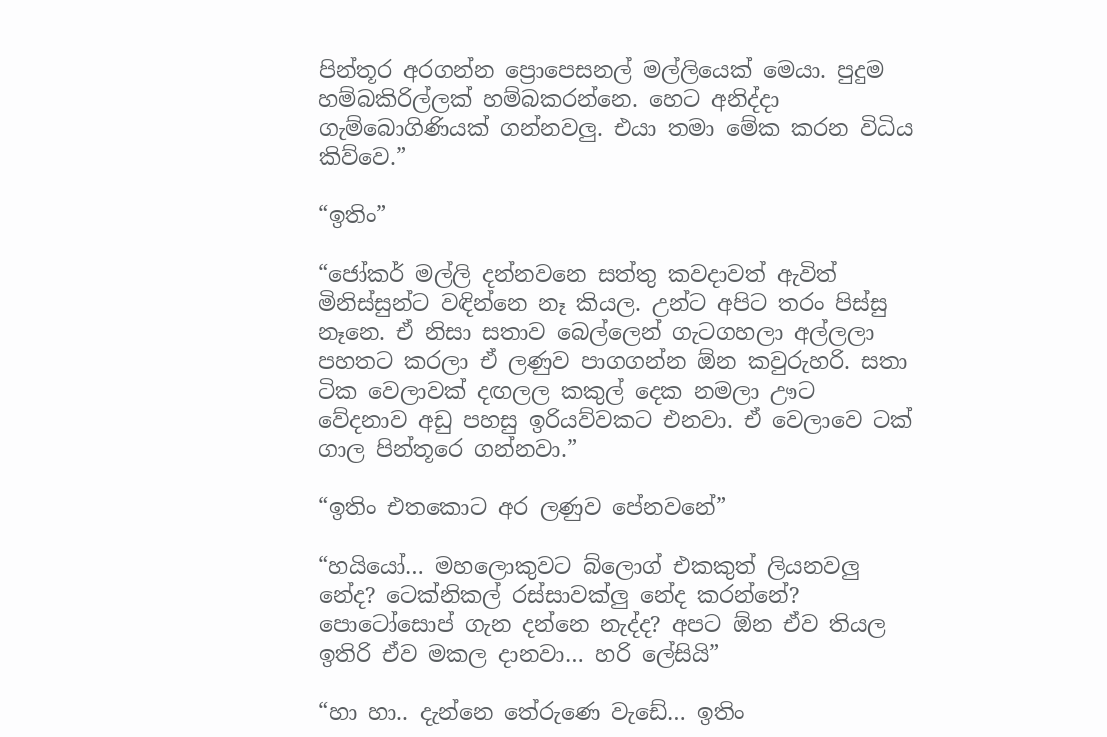පින්තූර අරගන්න ප්‍රොපෙසනල් මල්ලියෙක් මෙයා. පුදුම හම්බකිරිල්ලක් හම්බකරන්නෙ. හෙට අනිද්දා ගැම්බොගිණියක් ගන්නවලු. එයා තමා මේක කරන විධිය කිව්වෙ.”

“ඉතිං”

“ජෝකර් මල්ලි දන්නවනෙ සත්තු කවදාවත් ඇවිත් මිනිස්සුන්ට වඳින්නෙ නෑ කියල. උන්ට අපිට තරං පිස්සු නෑනෙ. ඒ නිසා සතාව බෙල්ලෙන් ගැටගහලා අල්ලලා පහතට කරලා ඒ ලණුව පාගගන්න ඕන කවුරුහරි. සතා ටික වෙලාවක් දඟලල කකුල් දෙක නමලා ඌට වේදනාව අඩු පහසු ඉරියව්වකට එනවා. ඒ වෙලාවෙ ටක් ගාල පින්තූරෙ ගන්නවා.”

“ඉතිං එතකොට අර ලණුව පේනවනේ”

“හයියෝ… මහලොකුවට බ්ලොග් එකකුත් ලියනවලු නේද? ටෙක්නිකල් රස්සාවක්ලු නේද කරන්නේ? පොටෝසොප් ගැන දන්නෙ නැද්ද? අපට ඕන ඒව තියල ඉතිරි ඒව මකල දානවා… හරි ලේසියි”

“හා හා.. දැන්නෙ තේරුණෙ වැඩේ… ඉතිං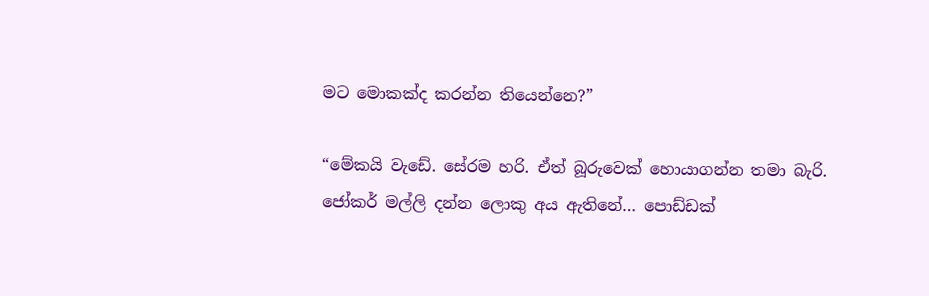මට මොකක්ද කරන්න තියෙන්නෙ?”

“මේකයි වැඩේ. සේරම හරි. ඒත් බූරුවෙක් හොයාගන්න තමා බැරි. ජෝකර් මල්ලි දන්න ලොකු අය ඇතිනේ… පොඩ්ඩක්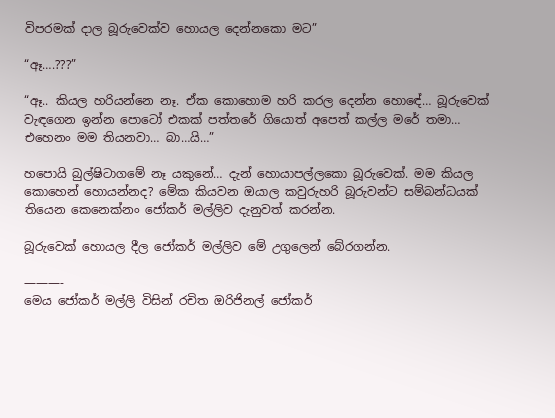විපරමක් දාල බූරුවෙක්ව හොයල දෙන්නකො මට”

“ඈ….???”

“ඈ.. කියල හරියන්නෙ නෑ. ඒක කොහොම හරි කරල දෙන්න හො‍ඳේ… බූරුවෙක් වැඳගෙන ඉන්න පොටෝ එකක් පත්තරේ ගියොත් අපෙත් කල්ල මරේ තමා… එහෙනං මම තියනවා… බා…යි…”

හපොයි බුල්ෂිටාගමේ නෑ යකුනේ… දැන් හොයාපල්ලකො බූරුවෙක්. මම කියල කොහෙන් හොයන්නද? මේක කියවන ඔයාල කවුරුහරි බූරුවන්ට සම්බන්ධයක් තියෙන කෙනෙක්නං ජෝකර් මල්ලිව දැනුවත් කරන්න.

බූරුවෙක් හොයල දීල ජෝකර් මල්ලිව මේ උගුලෙන් බේරගන්න.

———-
මෙය ජෝකර් මල්ලි විසින් රචිත ඔරිජිනල් ජෝකර්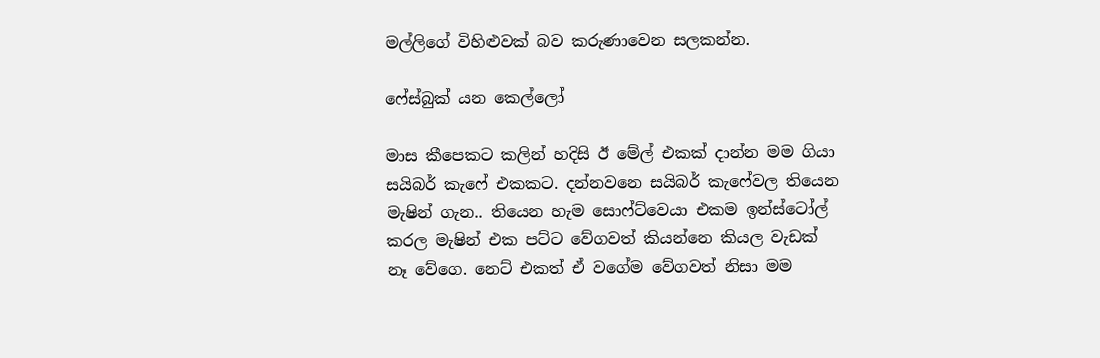මල්ලිගේ විහිළුවක් බව කරුණාවෙන සලකන්න.

ෆේස්බුක් යන කෙල්ලෝ

මාස කීපෙකට කලින් හදිසි ඊ මේල් එකක් දාන්න මම ගියා සයිබර් කැෆේ එකකට. දන්නවනෙ සයිබර් කැෆේවල තියෙන මැෂින් ගැන.. තියෙන හැම සොෆ්ට්වෙයා එකම ඉන්ස්ටෝල් කරල මැෂින් එක පට්ට වේගවත් කියන්නෙ කියල වැඩක් නෑ වේගෙ. නෙට් එකත් ඒ වගේම වේගවත් නිසා මම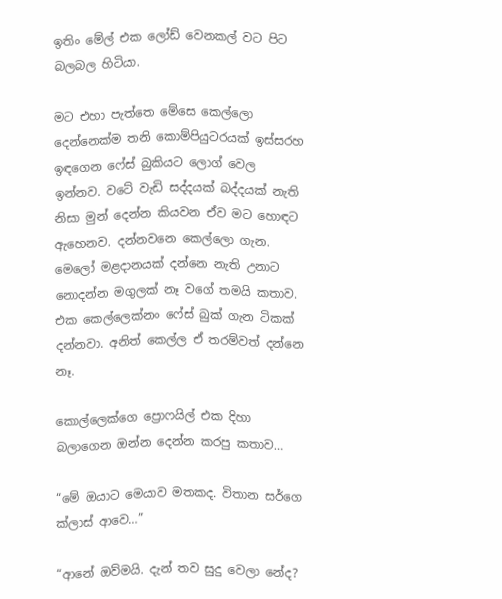ඉතිං මේල් එක ලෝඩ් වෙනකල් වට පිට බලබල හිටියා.

මට එහා පැත්තෙ මේසෙ කෙල්ලො දෙන්නෙක්ම තනි කොම්පියුටරයක් ඉස්සරහ ඉඳගෙන ෆේස් බුකියට ලොග් වෙල ඉන්නව. වටේ වැඩි සද්දයක් බද්දයක් නැති නිසා මුන් දෙන්න කියවන ඒව මට හොඳට ඇහෙනව. දන්නවනෙ කෙල්ලො ගැන. මෙලෝ මළදානයක් දන්නෙ නැති උනාට නොදන්න මගුලක් නෑ වගේ තමයි කතාව. එක කෙල්ලෙක්නං ෆේස් බුක් ගැන ටිකක් දන්නවා. අනිත් කෙල්ල ඒ තරම්වත් දන්නෙ නෑ.

කොල්ලෙක්ගෙ ප්‍රොෆයිල් එක දිහා බලාගෙන ඔන්න දෙන්න කරපු කතාව…

“මේ ඔයාට මෙයාව මතකද. විතාන සර්ගෙ ක්ලාස් ආවෙ…”

“ආනේ ඔව්මයි. දැන් තව සුදු වෙලා නේද?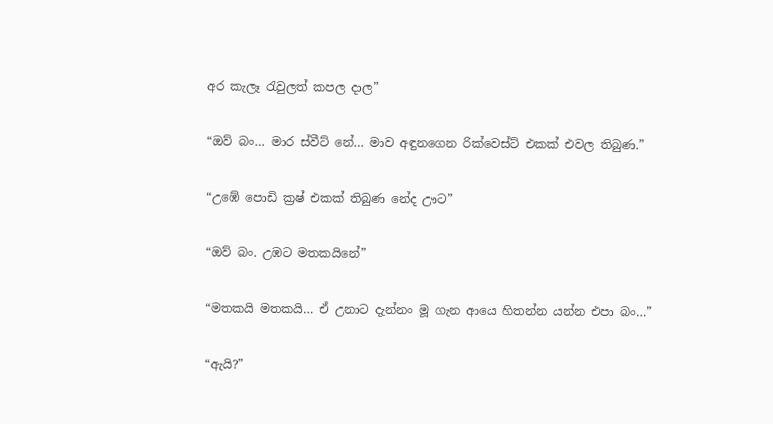අර කැලෑ රැවුලත් කපල දාල”

“ඔව් බං… මාර ස්වීට් නේ… මාව අඳුනගෙන රික්වෙස්ට් එකක් එවල තිබුණ.”

“උඹේ පොඩි ක්‍රෂ් එකක් තිබුණ නේද ඌට”

“ඔව් බං. උඹට මතකයිනේ”

“මතකයි මතකයි… ඒ උනාට දැන්නං මූ ගැන ආයෙ හිතන්න යන්න එපා බං…”

“ඇයි?”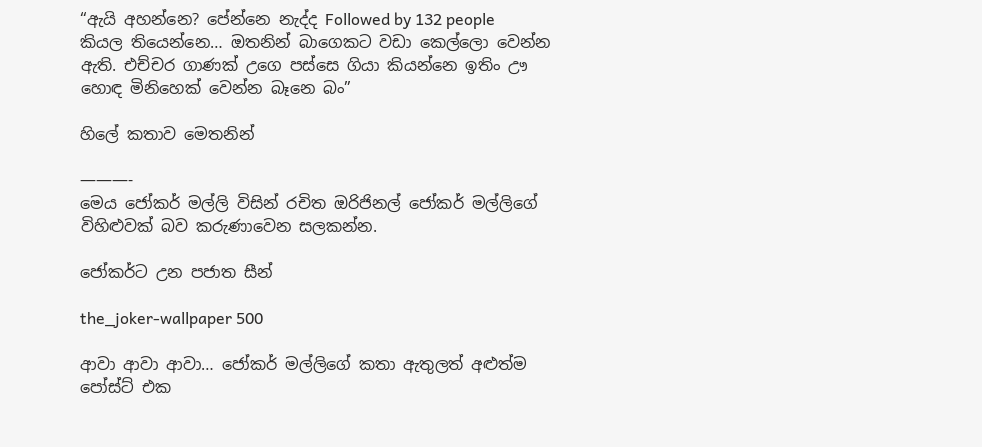“ඇයි අහන්නෙ? පේන්නෙ නැද්ද Followed by 132 people කියල තියෙන්නෙ… ඔතනින් බාගෙකට වඩා කෙල්ලො වෙන්න ඇති. එච්චර ගාණක් උගෙ පස්සෙ ගියා කියන්නෙ ඉතිං ඌ හොඳ මිනිහෙක් වෙන්න බෑනෙ බං”

හිලේ කතාව මෙතනින්

———-
මෙය ජෝකර් මල්ලි විසින් රචිත ඔරිජිනල් ජෝකර් මල්ලිගේ විහිළුවක් බව කරුණාවෙන සලකන්න.

ජෝකර්ට උන පජාත සීන්

the_joker-wallpaper 500

ආවා ආවා ආවා… ජෝකර් මල්ලිගේ කතා ඇතුලත් අළුත්ම පෝස්ට් එක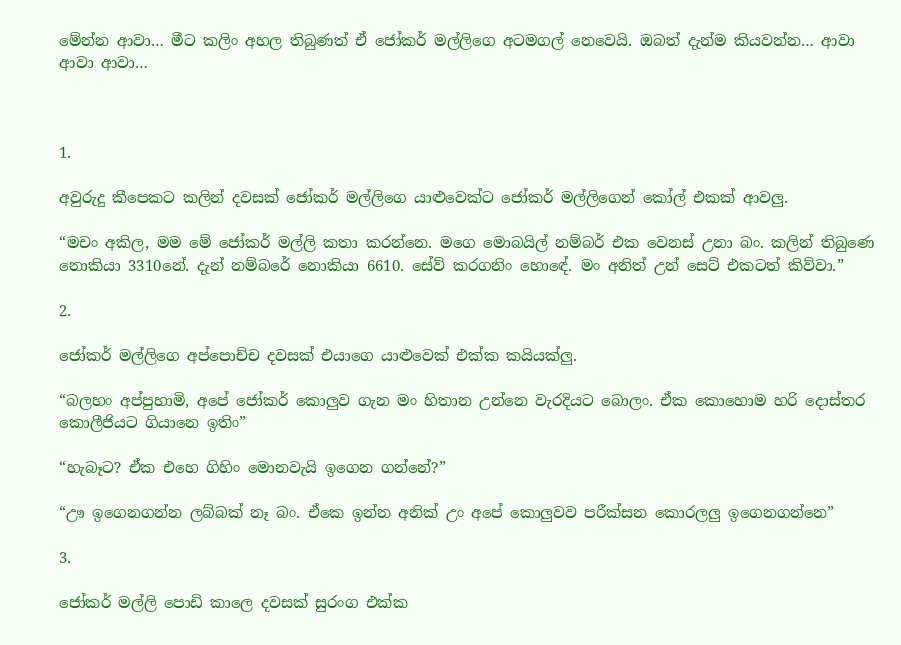මේන්න ආවා… මීට කලිං අහල තිබුණත් ඒ ජෝකර් මල්ලිගෙ අටමගල් නෙවෙයි. ඔබත් දැන්ම කියවන්න… ආවා ආවා ආවා…



1.

අවුරුදු කීපෙකට කලින් දවසක් ජෝකර් මල්ලිගෙ යාළුවෙක්ට ජෝකර් මල්ලිගෙන් කෝල් එකක් ආවලු.

“මචං අකිල, මම මේ ජෝකර් මල්ලි කතා කරන්නෙ. මගෙ මොබයිල් නම්බර් එක වෙනස් උනා බං. කලින් තිබුණෙ නොකියා 3310නේ. දැන් නම්බරේ නොකියා 6610. සේව් කරගනිං හො‍ඳේ. මං අනිත් උන් සෙට් එකටත් කිව්වා.”

2.

ජෝකර් මල්ලිගෙ අප්පොච්ච දවසක් එයාගෙ යාළුවෙක් එක්ක කයියක්ලු.

“බලහං අප්පුහාමි, අපේ ජෝකර් කොලුව ගැන මං හිතාන උන්නෙ වැරදියට බොලං. ඒක කොහොම හරි දොස්තර කොලීජියට ගියානෙ ඉතිං”

“හැබෑට? ඒක එහෙ ගිහිං මොනවැයි ඉගෙන ගන්නේ?”

“ඌ ඉගෙනගන්න ලබ්බක් නෑ බං. ඒකෙ ඉන්න අනික් උං අපේ කොලුවව පරීක්සන කොරලලු ඉ‍ගෙනගන්නෙ”

3.

ජෝකර් මල්ලි පොඩි කාලෙ දවසක් සුරංග එක්ක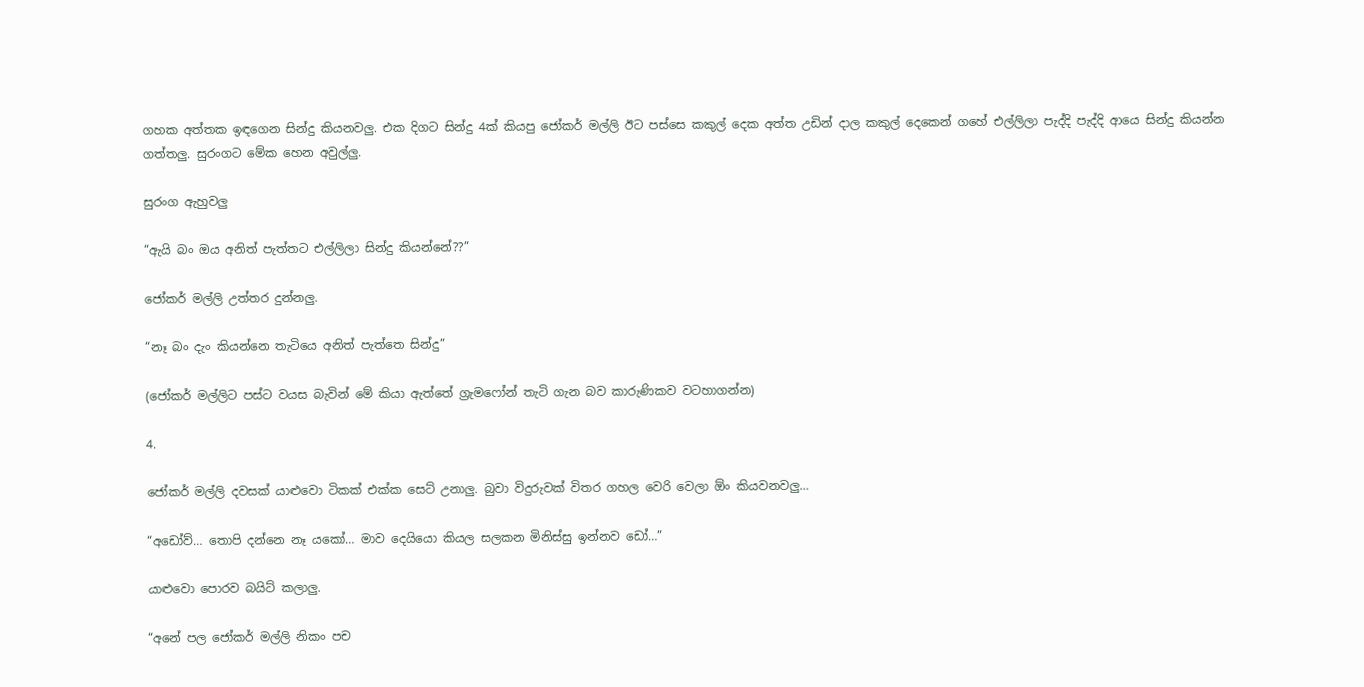ගහක අත්තක ඉඳගෙන සින්දු කියනවලු. එක දිගට සින්දු 4ක් කියපු ජෝකර් මල්ලි ඊට පස්සෙ කකුල් දෙක අත්ත උඩින් දාල කකුල් දෙකෙන් ගහේ එල්ලිලා පැද්දි පැද්දි ආයෙ සින්දු කියන්න ගත්තලු. සුරංගට මේක හෙන අවුල්ලු.

සුරංග ඇහුවලු

“ඇයි බං ඔය අනිත් පැත්තට එල්ලිලා සින්දු කියන්නේ??”

ජෝකර් මල්ලි උත්තර දුන්නලු.

“නෑ බං දැං කියන්නෙ තැටියෙ අනිත් පැත්තෙ සින්දු”

(ජෝකර් මල්ලිට පස්ට වයස බැවින් මේ කියා ඇත්තේ ග්‍රැමෆෝන් තැටි ගැන බව කාරුණිකව වටහාගන්න)

4.

ජෝකර් මල්ලි දවසක් යාළුවො ටිකක් එක්ක සෙට් උනාලු. බුවා විදුරුවක් විතර ගහල වෙරි වෙලා ඕං කියවනවලු…

“අඩෝව්… තොපි දන්නෙ නෑ යකෝ… මාව දෙයියො කියල සලකන මිනිස්සු ඉන්නව ඩෝ…”

යාළුවො පොරව බයිට් කලාලු.

“අනේ පල ජෝකර් මල්ලි නිකං පච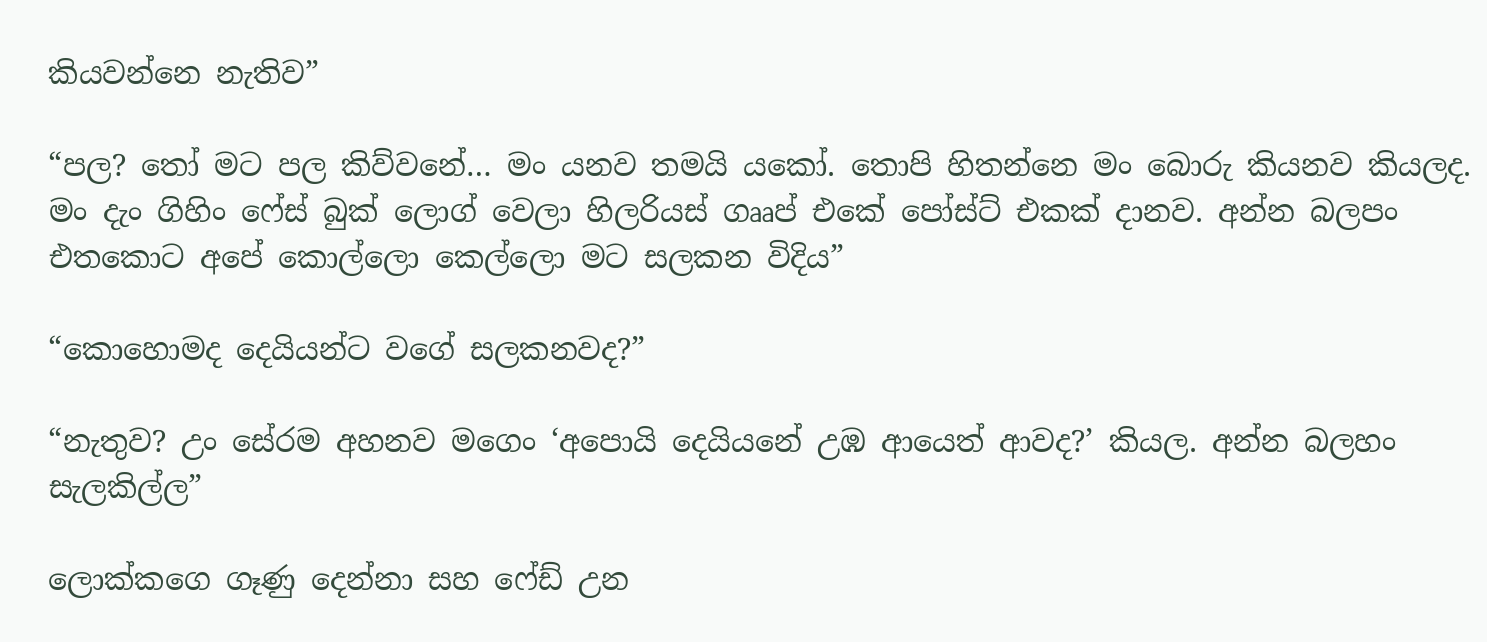කියවන්නෙ නැතිව”

“පල? තෝ මට පල කිව්වනේ… මං යනව තමයි යකෝ. තොපි හිතන්නෙ මං බොරු කියනව කියලද. මං දැං ගිහිං ෆේස් බුක් ලොග් වෙලා හිලරියස් ගෲප් එකේ පෝස්ට් එකක් දානව. අන්න බලපං එතකොට අපේ කොල්ලො කෙල්ලො මට සලකන විදිය”

“කොහොමද දෙයියන්ට වගේ සලකනවද?”

“නැතුව? උං සේරම අහනව මගෙං ‘අපොයි දෙයියනේ උඹ ආයෙත් ආවද?’ කියල. අන්න බලහං සැලකිල්ල”

ලොක්කගෙ ගෑණු දෙන්නා සහ ෆේඩ් උන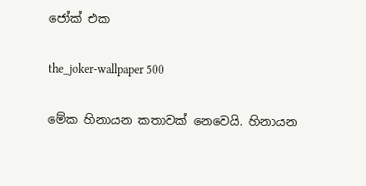ජෝක් එක

the_joker-wallpaper 500

මේක හිනායන කතාවක් නෙවෙයි. හිනායන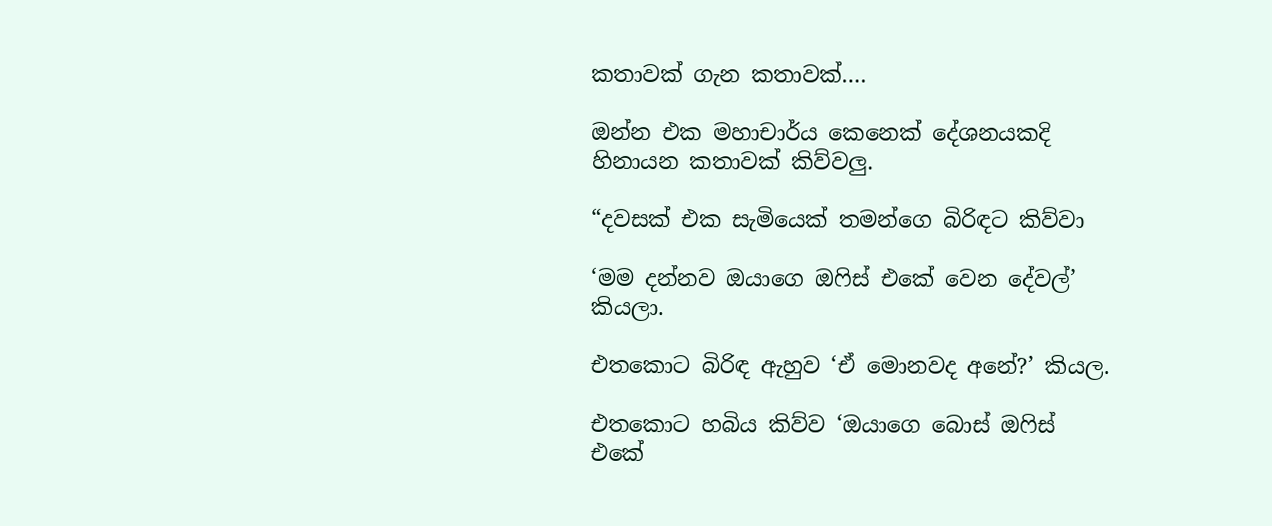කතාවක් ගැන කතාවක්….

ඔන්න එක මහාචාර්ය කෙනෙක් දේශනයකදි හිනායන කතාවක් කිව්වලු.

“දවසක් එක සැමියෙක් තමන්ගෙ බිරිඳට කිව්වා

‘මම දන්නව ඔයාගෙ ඔෆිස් එකේ වෙන දේවල්’ කියලා.

එතකොට බිරිඳ ඇහුව ‘ඒ මොනවද අනේ?’ කියල.

එතකොට හබිය කිව්ව ‘ඔයාගෙ බොස් ඔෆිස් එකේ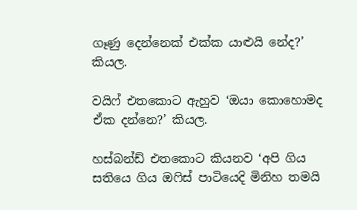ගෑණු දෙන්නෙක් එක්ක යාළුයි නේද?’ කියල.

වයිෆ් එතකොට ඇහුව ‘ඔයා කොහොමද ඒක දන්නෙ?’ කියල.

හස්බන්ඩ් එතකොට කියනව ‘අපි ගිය සතියෙ ගිය ඔෆිස් පාටියෙදි මිනිහ තමයි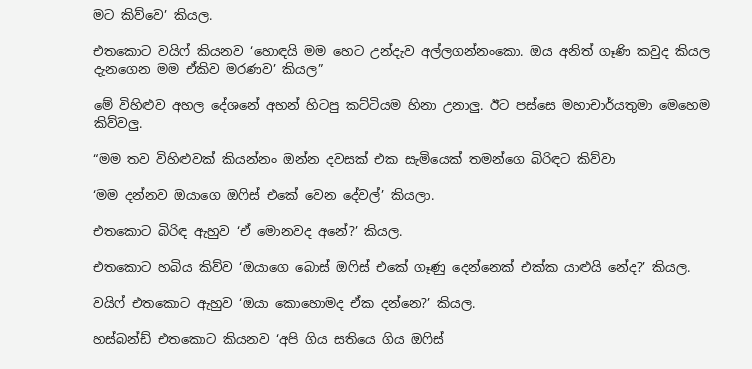මට කිව්වෙ’ කියල.

එතකොට වයිෆ් කියනව ‘හොඳයි මම හෙට උන්දැව අල්ලගන්නංකො. ඔය අනිත් ගෑණි කවුද කියල දැනගෙන මම ඒකිව මරණව’ කියල”

මේ විහිළුව අහල දේශනේ අහන් හිටපු කට්ටියම හිනා උනාලු. ඊට පස්සෙ මහාචාර්යතුමා මෙහෙම කිව්වලු.

“මම තව විහිළුවක් කියන්නං ඔන්න දවසක් එක සැමියෙක් තමන්ගෙ බිරිඳට කිව්වා

‘මම දන්නව ඔයාගෙ ඔෆිස් එකේ වෙන දේවල්’ කියලා.

එතකොට බිරිඳ ඇහුව ‘ඒ මොනවද අනේ?’ කියල.

එතකොට හබිය කිව්ව ‘ඔයාගෙ බොස් ඔෆිස් එකේ ගෑණු දෙන්නෙක් එක්ක යාළුයි නේද?’ කියල.

වයිෆ් එතකොට ඇහුව ‘ඔයා කොහොමද ඒක දන්නෙ?’ කියල.

හස්බන්ඩ් එතකොට කියනව ‘අපි ගිය සතියෙ ගිය ඔෆිස්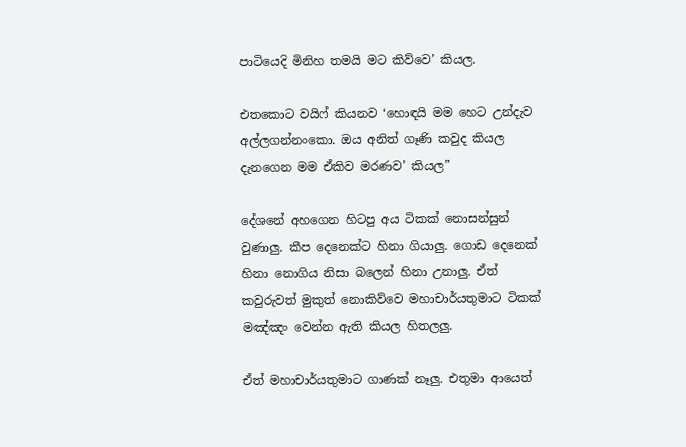පාටියෙදි මිනිහ තමයි මට කිව්වෙ’ කියල.

එතකොට වයිෆ් කියනව ‘හොඳයි මම හෙට උන්දැව අල්ලගන්නංකො. ඔය අනිත් ගෑණි කවුද කියල දැනගෙන මම ඒකිව මරණව’ කියල”

දේශනේ අහගෙන හිටපු අය ටිකක් නොසන්සුන් වුණාලු. කීප දෙනෙක්ට හිනා ගියාලු. ගොඩ දෙනෙක් හිනා නොගිය නිසා බලෙන් හිනා උනාලු. ඒත් කවුරුවත් මුකුත් නොකිව්වෙ මහාචාර්යතුමාට ටිකක් මඤ්ඤං වෙන්න ඇති කියල හිතලලු.

ඒත් මහාචාර්යතුමාට ගාණක් නෑලු. එතුමා ආයෙත්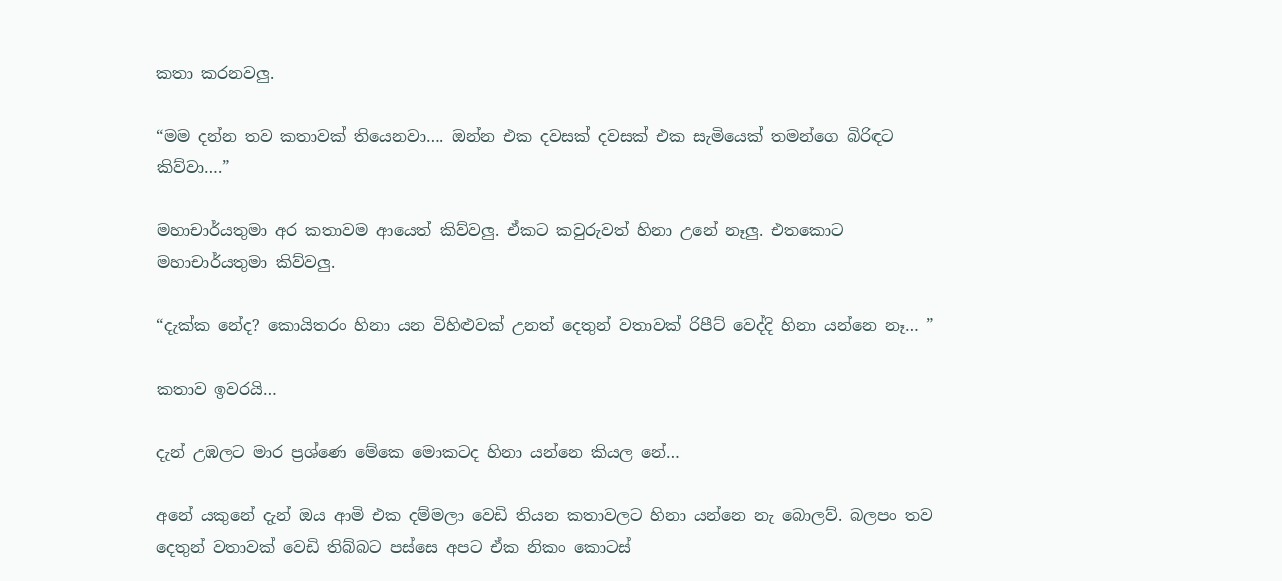කතා කරනවලු.

“මම දන්න තව කතාවක් තියෙනවා…. ඔන්න එක දවසක් දවසක් එක සැමියෙක් තමන්ගෙ බිරිඳට කිව්වා….”

මහාචාර්යතුමා අර කතාවම ආයෙත් කිව්වලු. ඒකට කවුරුවත් හිනා උනේ නෑලු. එතකොට මහාචාර්යතුමා කිව්වලු.

“දැක්ක නේද? කොයිතරං හිනා යන විහිළුවක් උනත් දෙතුන් වතාවක් රිපීට් වෙද්දි හිනා යන්නෙ නෑ… ”

කතාව ඉවරයි…

දැන් උඹලට මාර ප්‍රශ්ණෙ මේකෙ මොකටද හිනා යන්නෙ කියල නේ…

අනේ යකුනේ දැන් ඔය ආමි එක දම්මලා වෙඩි තියන කතාවලට හිනා යන්නෙ නැ බොලව්. බලපං තව දෙතුන් වතාවක් වෙඩි තිබ්බට පස්සෙ අපට ඒක නිකං කොටස්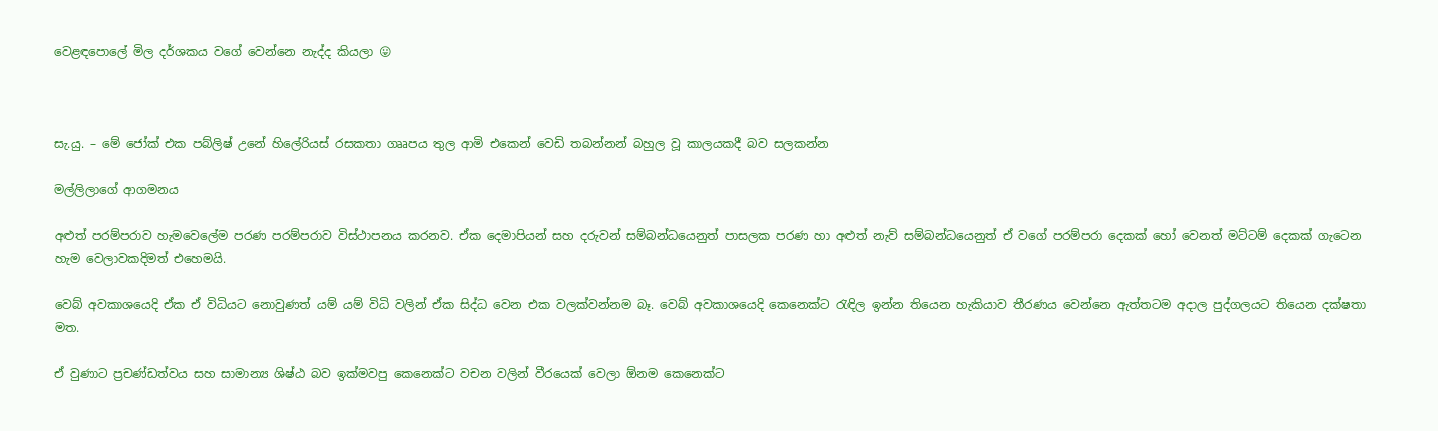වෙළඳපොලේ මිල දර්ශකය වගේ වෙන්නෙ නැද්ද කියලා 😛



සැ.යු. – මේ ජෝක් එක පබ්ලිෂ් උනේ හිලේරියස් රසකතා ගෲපය තුල ආමි එකෙන් වෙඩි තබන්නන් බහුල වූ කාලයකදී බව සලකන්න

මල්ලිලාගේ ආගමනය

අළුත් පරම්පරාව හැමවෙලේම පරණ පරම්පරාව විස්ථාපනය කරනව. ඒක දෙමාපියන් සහ දරුවන් සම්බන්ධයෙනුත් පාසලක පරණ හා අළුත් නැව් සම්බන්ධයෙනුත් ඒ වගේ පරම්පරා දෙකක් හෝ වෙනත් මට්ටම් දෙකක් ගැටෙන හැම වෙලාවකදිමත් එහෙමයි.

වෙබ් අවකාශයෙදි ඒක ඒ විධියට නොවුණත් යම් යම් විධි වලින් ඒක සිද්ධ වෙන එක වලක්වන්නම බෑ. වෙබ් අවකාශයෙදි කෙනෙක්ට රැඳිල ඉන්න තියෙන හැකියාව තීරණය වෙන්නෙ ඇත්තටම අදාල පුද්ගලයට තියෙන දක්ෂතා මත.

ඒ වුණාට ප්‍රචණ්ඩත්වය සහ සාමාන්‍ය ශිෂ්ඨ බව ඉක්මවපු කෙනෙක්ට වචන වලින් වීරයෙක් වෙලා ඕනම කෙනෙක්ට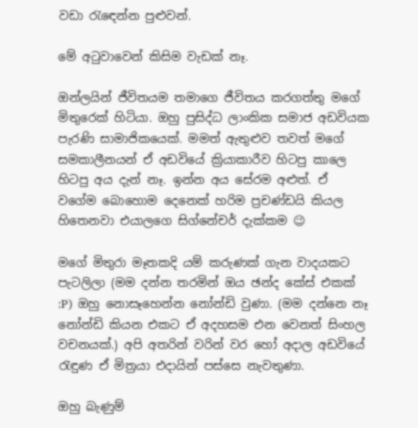වඩා රැ‍ඳෙන්න පුළුවන්.

මේ අටුවාවෙන් කිසිම වැඩක් නෑ.

ඔන්ලයින් ජීවිතයම තමාගෙ ජීවිතය කරගත්තු මගේ මිතුරෙක් හිටියා. ඔහු පුසිද්ධ ලාංකික සමාජ අඩවියක පැරණි සාමාජිකයෙක්. මමත් ඇතුළුව තවත් මගේ සමකාලීනයන් ඒ අඩවියේ ක්‍රියාකාරීව හිටපු කාලෙ හිටපු අය දැන් නෑ. ඉන්න අය සේරම අළුත්. ඒ වගේම බොහොම දෙනෙක් හරිම ප්‍රචණ්ඩයි කියල හිතෙනවා එයාලගෙ සිග්නේචර් දැක්කම 😉

මගේ මිතුරා මෑතකදි යම් කරුණක් ගැන වාදයකට පැටලිලා (මම දන්න තරමින් ඔය ඡන්ද කේස් එකක් :P) ඔහු නොසෑහෙන්න නෝන්ඩි වුණා. (මම දන්නෙ නෑ නෝන්ඩි කියන එකට ඒ අදහසම එන වෙනත් සිංහල වචනයක්.) අපි අතරින් වරින් වර හෝ අදාල අඩවියේ රැඳුණ ඒ මිත්‍රයා එදායින් පස්සෙ නැවතුණා.

ඔහු බැණුම්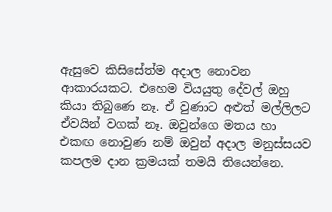ඇසුවෙ කිසිසේත්ම අදාල නොවන ආකාරයකට. එහෙම වියයුතු ‍දේවල් ඔහු කියා තිබුණෙ නෑ. ඒ වුණාට අළුත් මල්ලිලට ඒවයින් වගක් නෑ. ඔවුන්ගෙ මතය හා එකඟ නොවුණ නම් ඔවුන් අදාල මනුස්සයව කපලම දාන ක්‍රමයක් තමයි තියෙන්නෙ.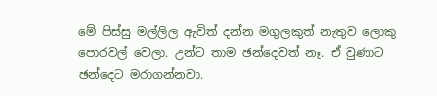මේ පිස්සු මල්ලිල ඇවිත් දන්න මගුලකුත් නැතුව ලොකු පොරවල් වෙලා. උන්ට තාම ඡන්දෙවත් නෑ. ඒ වුණාට ඡන්දෙට මරාගන්නවා.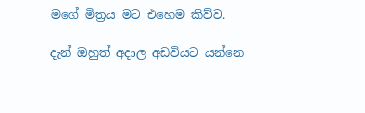මගේ මිත්‍රය මට එහෙම කිව්ව.

දැන් ඔහුත් අදාල අඩවියට යන්නෙ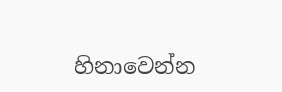හිනාවෙන්න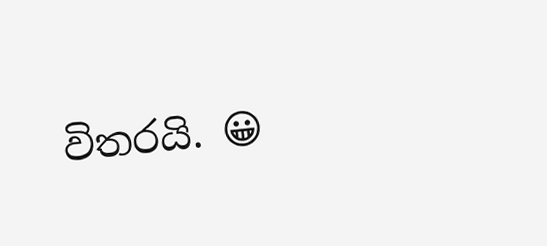විතරයි. 😀